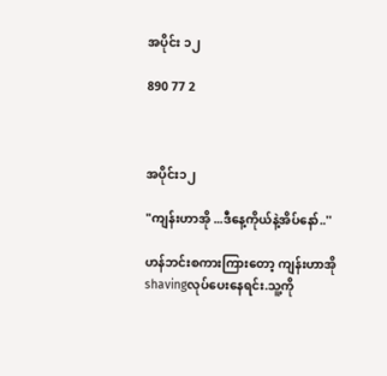အပိုင်း ၁၂

890 77 2



အပိုင်း၁၂

"ကျန်းဟာအို ...ဒီနေ့ကိုယ်နဲ့အိပ်နော်..''

ဟန်ဘင်းစကားကြားတော့ ကျန်းဟာအို shavingလုပ်ပေးနေရင်း.သူ့ကို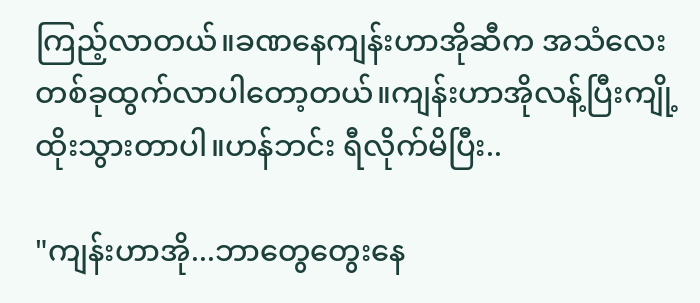ကြည့်လာတယ်။ခဏနေကျန်းဟာအိုဆီက အသံလေးတစ်ခုထွက်လာပါတော့တယ်။ကျန်းဟာအိုလန့်ပြီးကျို့ထိုးသွားတာပါ။ဟန်ဘင်း ရီလိုက်မိပြီး..

"ကျန်းဟာအို...ဘာတွေတွေးနေ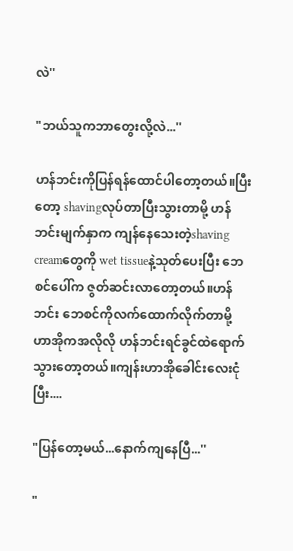လဲ''

"ဘယ်သူကဘာတွေးလို့လဲ...''

ဟန်ဘင်းကိုပြန်ရန်ထောင်ပါတော့တယ်။ပြီးတော့ shavingလုပ်တာပြီးသွားတာမို့ ဟန်ဘင်းမျက်နှာက ကျန်နေသေးတဲ့shaving creamတွေကို wet tissueနဲ့သုတ်ပေးပြီး ဘေစင်ပေါ်က ဇွတ်ဆင်းလာတော့တယ်။ဟန်ဘင်း ဘေစင်ကိုလက်ထောက်လိုက်တာမို့ ဟာအိုကအလိုလို ဟန်ဘင်းရင်ခွင်ထဲရောက်သွားတော့တယ်။ကျန်းဟာအိုခေါင်းလေးငုံပြီး....

"ပြန်တော့မယ်...နောက်ကျနေပြီ...''

"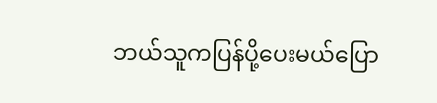ဘယ်သူကပြန်ပို့ပေးမယ်ပြော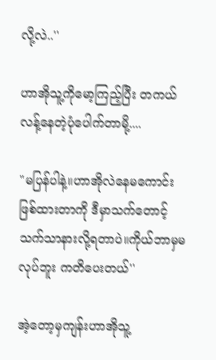လို့လဲ..''

ဟာအိုသူ့ကိုမော့ကြည့်ပြီး တကယ်လန့်နေတဲ့ပုံပေါက်တာမို့....

"မပြန်ပါနဲ့။ဟာအိုလဲနေမကောင်းဖြစ်ထားတာကို ဒီမှာသက်တောင့်သက်သာနားလို့ရတာပဲ။ကိုယ်ဘာမှမလုပ်ဘူး ကတိပေးတယ်''

အဲ့တော့မှကျန်းဟာအိုသူ့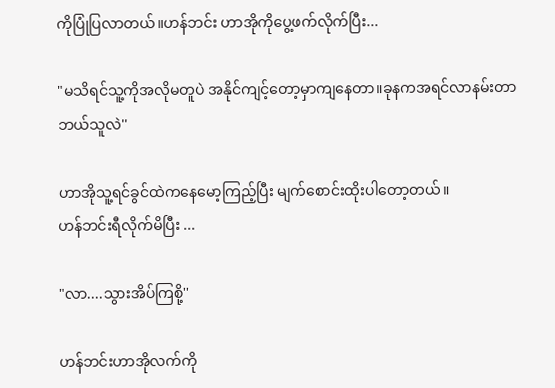ကိုပြုံပြလာတယ်။ဟန်ဘင်း ဟာအိုကိုပွေ့ဖက်လိုက်ပြီး...

"မသိရင်သူ့ကိုအလိုမတူပဲ အနိုင်ကျင့်တော့မှာကျနေတာ။ခုနကအရင်လာနမ်းတာ ဘယ်သူလဲ''

ဟာအိုသူ့ရင်ခွင်ထဲကနေမော့ကြည့်ပြီး မျက်စောင်းထိုးပါတော့တယ်။
ဟန်ဘင်းရီလိုက်မိပြီး ...

"လာ....သွားအိပ်ကြစို့''

ဟန်ဘင်းဟာအိုလက်ကို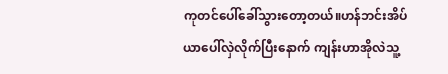ကုတင်ပေါ်ခေါ်သွားတော့တယ်။ဟန်ဘင်းအိပ်ယာပေါ်လှဲလိုက်ပြီးနောက် ကျန်းဟာအိုလဲသူ့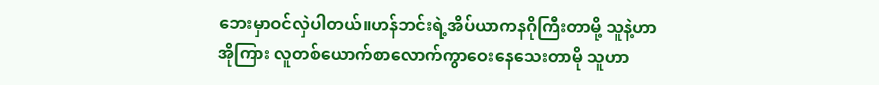ဘေးမှာဝင်လှဲပါတယ်။ဟန်ဘင်းရဲ့အိပ်ယာကနဂိုကြီးတာမို့ သူနဲ့ဟာအိုကြား လူတစ်ယောက်စာလောက်ကွာဝေးနေသေးတာမို သူဟာ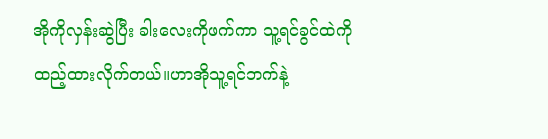အိုကိုလှန်းဆွဲပြီး ခါးလေးကိုဖက်ကာ သူ့ရင်ခွင်ထဲကိုထည့်ထားလိုက်တယ်။ဟာအိုသူ့ရင်ဘက်နဲ့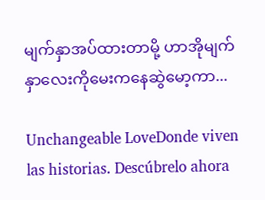မျက်နှာအပ်ထားတာမို့ ဟာအိုမျက်နှာလေးကိုမေးကနေဆွဲမော့ကာ...

Unchangeable LoveDonde viven las historias. Descúbrelo ahora